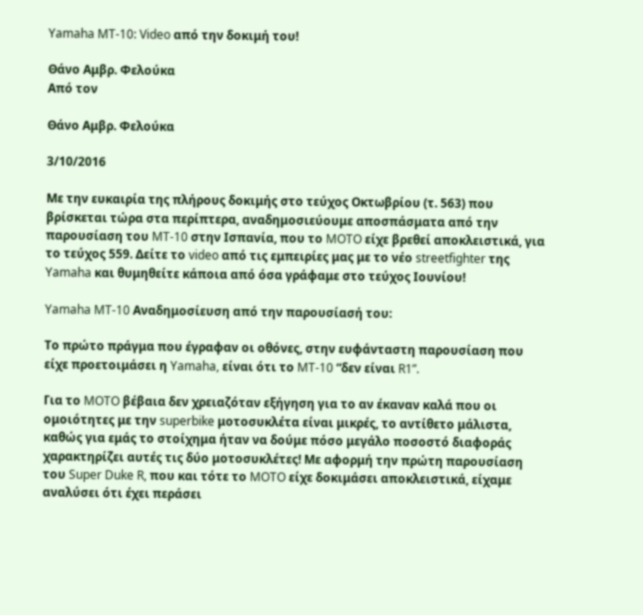Yamaha MT-10: Video από την δοκιμή του!

Θάνο Αμβρ. Φελούκα
Από τον

Θάνο Αμβρ. Φελούκα

3/10/2016

Με την ευκαιρία της πλήρους δοκιμής στο τεύχος Οκτωβρίου (τ. 563) που βρίσκεται τώρα στα περίπτερα, αναδημοσιεύουμε αποσπάσματα από την παρουσίαση του MT-10 στην Ισπανία, που το MOTO είχε βρεθεί αποκλειστικά, για το τεύχος 559. Δείτε το video από τις εμπειρίες μας με το νέο streetfighter της Yamaha και θυμηθείτε κάποια από όσα γράφαμε στο τεύχος Ιουνίου!

Yamaha MT-10 Αναδημοσίευση από την παρουσίασή του:

Το πρώτο πράγμα που έγραφαν οι οθόνες, στην ευφάνταστη παρουσίαση που είχε προετοιμάσει η Yamaha, είναι ότι το MT-10 “δεν είναι R1”.

Για το MOTO βέβαια δεν χρειαζόταν εξήγηση για το αν έκαναν καλά που οι ομοιότητες με την superbike μοτοσυκλέτα είναι μικρές, το αντίθετο μάλιστα, καθώς για εμάς το στοίχημα ήταν να δούμε πόσο μεγάλο ποσοστό διαφοράς χαρακτηρίζει αυτές τις δύο μοτοσυκλέτες! Με αφορμή την πρώτη παρουσίαση του Super Duke R, που και τότε το MOTO είχε δοκιμάσει αποκλειστικά, είχαμε αναλύσει ότι έχει περάσει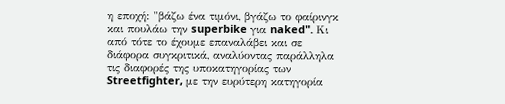η εποχή: "βάζω ένα τιμόνι, βγάζω το φαίρινγκ και πουλάω την superbike για naked". Κι από τότε το έχουμε επαναλάβει και σε διάφορα συγκριτικά, αναλύοντας παράλληλα τις διαφορές της υποκατηγορίας των Streetfighter, με την ευρύτερη κατηγορία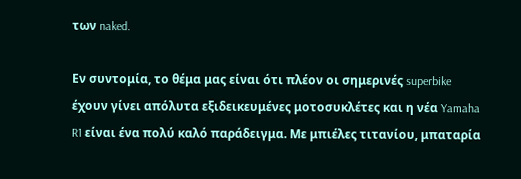των naked.

Εν συντομία, το θέμα μας είναι ότι πλέον οι σημερινές superbike έχουν γίνει απόλυτα εξιδεικευμένες μοτοσυκλέτες και η νέα Yamaha R1 είναι ένα πολύ καλό παράδειγμα. Με μπιέλες τιτανίου, μπαταρία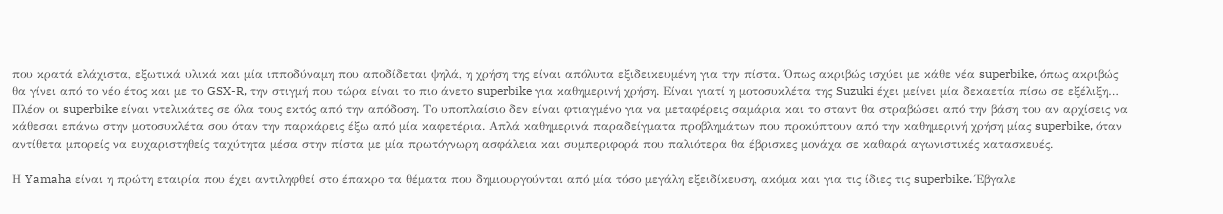που κρατά ελάχιστα, εξωτικά υλικά και μία ιπποδύναμη που αποδίδεται ψηλά, η χρήση της είναι απόλυτα εξιδεικευμένη για την πίστα. Όπως ακριβώς ισχύει με κάθε νέα superbike, όπως ακριβώς θα γίνει από το νέο έτος και με το GSX-R, την στιγμή που τώρα είναι το πιο άνετο superbike για καθημερινή χρήση. Είναι γιατί η μοτοσυκλέτα της Suzuki έχει μείνει μία δεκαετία πίσω σε εξέλιξη… Πλέον οι superbike είναι ντελικάτες σε όλα τους εκτός από την απόδοση. Το υποπλαίσιο δεν είναι φτιαγμένο για να μεταφέρεις σαμάρια και το σταντ θα στραβώσει από την βάση του αν αρχίσεις να κάθεσαι επάνω στην μοτοσυκλέτα σου όταν την παρκάρεις έξω από μία καφετέρια. Απλά καθημερινά παραδείγματα προβλημάτων που προκύπτουν από την καθημερινή χρήση μίας superbike, όταν αντίθετα μπορείς να ευχαριστηθείς ταχύτητα μέσα στην πίστα με μία πρωτόγνωρη ασφάλεια και συμπεριφορά που παλιότερα θα έβρισκες μονάχα σε καθαρά αγωνιστικές κατασκευές.

Η Yamaha είναι η πρώτη εταιρία που έχει αντιληφθεί στο έπακρο τα θέματα που δημιουργούνται από μία τόσο μεγάλη εξειδίκευση, ακόμα και για τις ίδιες τις superbike. Έβγαλε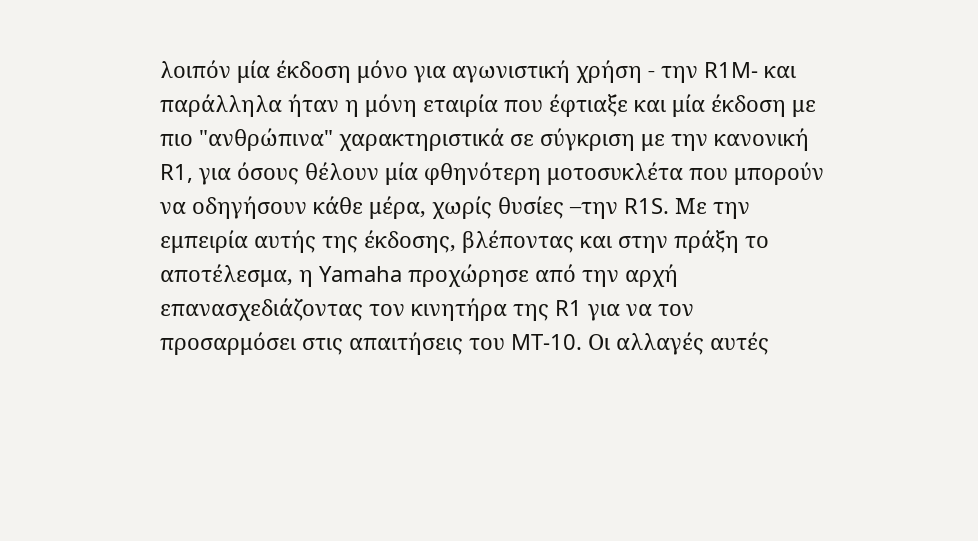λοιπόν μία έκδοση μόνο για αγωνιστική χρήση - την R1M- και παράλληλα ήταν η μόνη εταιρία που έφτιαξε και μία έκδοση με πιο "ανθρώπινα" χαρακτηριστικά σε σύγκριση με την κανονική R1, για όσους θέλουν μία φθηνότερη μοτοσυκλέτα που μπορούν να οδηγήσουν κάθε μέρα, χωρίς θυσίες –την R1S. Με την εμπειρία αυτής της έκδοσης, βλέποντας και στην πράξη το αποτέλεσμα, η Yamaha προχώρησε από την αρχή επανασχεδιάζοντας τον κινητήρα της R1 για να τον προσαρμόσει στις απαιτήσεις του MT-10. Οι αλλαγές αυτές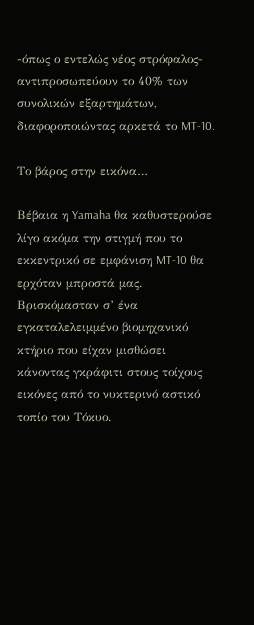-όπως ο εντελώς νέος στρόφαλος- αντιπροσωπεύουν το 40% των συνολικών εξαρτημάτων, διαφοροποιώντας αρκετά το MT-10.

Το βάρος στην εικόνα…

Βέβαια η Yamaha θα καθυστερούσε λίγο ακόμα την στιγμή που το εκκεντρικό σε εμφάνιση MT-10 θα ερχόταν μπροστά μας. Βρισκόμασταν σ’ ένα εγκαταλελειμμένο βιομηχανικό κτήριο που είχαν μισθώσει κάνοντας γκράφιτι στους τοίχους εικόνες από το νυκτερινό αστικό τοπίο του Τόκυο.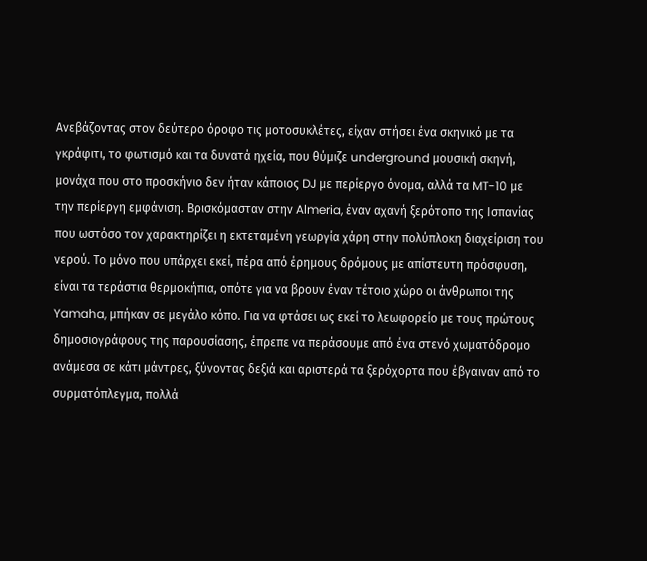Ανεβάζοντας στον δεύτερο όροφο τις μοτοσυκλέτες, είχαν στήσει ένα σκηνικό με τα γκράφιτι, το φωτισμό και τα δυνατά ηχεία, που θύμιζε underground μουσική σκηνή, μονάχα που στο προσκήνιο δεν ήταν κάποιος DJ με περίεργο όνομα, αλλά τα MT-10 με την περίεργη εμφάνιση. Βρισκόμασταν στην Almeria, έναν αχανή ξερότοπο της Ισπανίας που ωστόσο τον χαρακτηρίζει η εκτεταμένη γεωργία χάρη στην πολύπλοκη διαχείριση του νερού. Το μόνο που υπάρχει εκεί, πέρα από έρημους δρόμους με απίστευτη πρόσφυση, είναι τα τεράστια θερμοκήπια, οπότε για να βρουν έναν τέτοιο χώρο οι άνθρωποι της Yamaha, μπήκαν σε μεγάλο κόπο. Για να φτάσει ως εκεί το λεωφορείο με τους πρώτους δημοσιογράφους της παρουσίασης, έπρεπε να περάσουμε από ένα στενό χωματόδρομο ανάμεσα σε κάτι μάντρες, ξύνοντας δεξιά και αριστερά τα ξερόχορτα που έβγαιναν από το συρματόπλεγμα, πολλά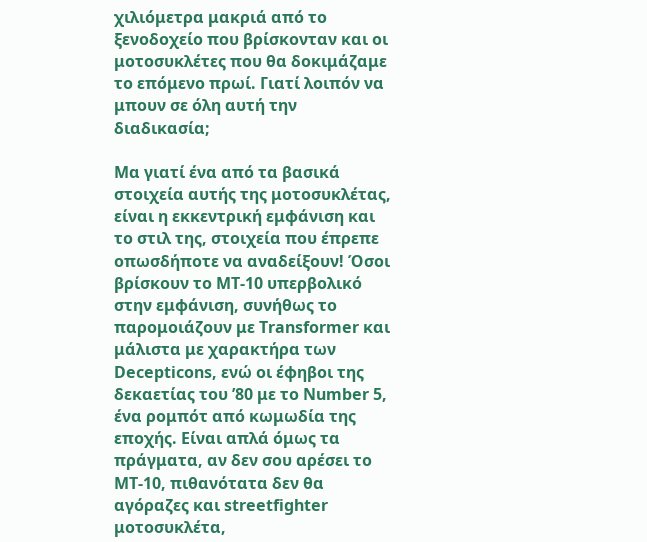χιλιόμετρα μακριά από το ξενοδοχείο που βρίσκονταν και οι μοτοσυκλέτες που θα δοκιμάζαμε το επόμενο πρωί. Γιατί λοιπόν να μπουν σε όλη αυτή την διαδικασία;

Μα γιατί ένα από τα βασικά στοιχεία αυτής της μοτοσυκλέτας, είναι η εκκεντρική εμφάνιση και το στιλ της, στοιχεία που έπρεπε οπωσδήποτε να αναδείξουν! Όσοι βρίσκουν το MT-10 υπερβολικό στην εμφάνιση, συνήθως το παρομοιάζουν με Transformer και μάλιστα με χαρακτήρα των Decepticons, ενώ οι έφηβοι της δεκαετίας του ’80 με το Number 5, ένα ρομπότ από κωμωδία της εποχής. Είναι απλά όμως τα πράγματα, αν δεν σου αρέσει το MT-10, πιθανότατα δεν θα αγόραζες και streetfighter μοτοσυκλέτα,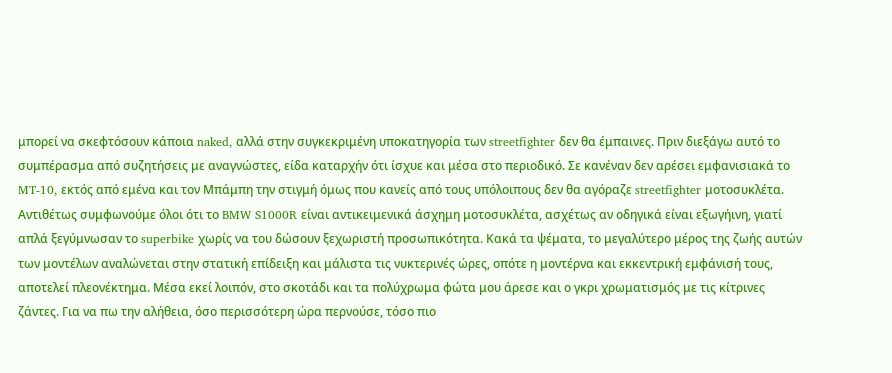μπορεί να σκεφτόσουν κάποια naked, αλλά στην συγκεκριμένη υποκατηγορία των streetfighter δεν θα έμπαινες. Πριν διεξάγω αυτό το συμπέρασμα από συζητήσεις με αναγνώστες, είδα καταρχήν ότι ίσχυε και μέσα στο περιοδικό. Σε κανέναν δεν αρέσει εμφανισιακά το MT-10, εκτός από εμένα και τον Μπάμπη την στιγμή όμως που κανείς από τους υπόλοιπους δεν θα αγόραζε streetfighter μοτοσυκλέτα. Αντιθέτως συμφωνούμε όλοι ότι το BMW S1000R είναι αντικειμενικά άσχημη μοτοσυκλέτα, ασχέτως αν οδηγικά είναι εξωγήινη, γιατί απλά ξεγύμνωσαν το superbike χωρίς να του δώσουν ξεχωριστή προσωπικότητα. Κακά τα ψέματα, το μεγαλύτερο μέρος της ζωής αυτών των μοντέλων αναλώνεται στην στατική επίδειξη και μάλιστα τις νυκτερινές ώρες, οπότε η μοντέρνα και εκκεντρική εμφάνισή τους, αποτελεί πλεονέκτημα. Μέσα εκεί λοιπόν, στο σκοτάδι και τα πολύχρωμα φώτα μου άρεσε και ο γκρι χρωματισμός με τις κίτρινες ζάντες. Για να πω την αλήθεια, όσο περισσότερη ώρα περνούσε, τόσο πιο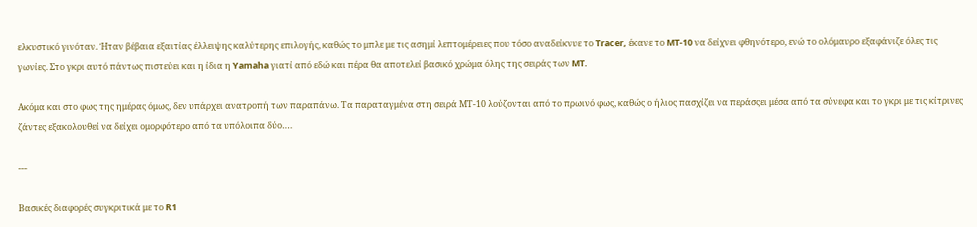ελκυστικό γινόταν. Ήταν βέβαια εξαιτίας έλλειψης καλύτερης επιλογής, καθώς το μπλε με τις ασημί λεπτομέρειες που τόσο αναδείκνυε το Tracer, έκανε το MT-10 να δείχνει φθηνότερο, ενώ το ολόμαυρο εξαφάνιζε όλες τις γωνίες. Στο γκρι αυτό πάντως πιστεύει και η ίδια η Yamaha γιατί από εδώ και πέρα θα αποτελεί βασικό χρώμα όλης της σειράς των MT.

Ακόμα και στο φως της ημέρας όμως, δεν υπάρχει ανατροπή των παραπάνω. Τα παραταγμένα στη σειρά ΜΤ-10 λούζονται από το πρωινό φως, καθώς ο ήλιος πασχίζει να περάσςει μέσα από τα σύνεφα και το γκρι με τις κίτρινες ζάντες εξακολουθεί να δείχει ομορφότερο από τα υπόλοιπα δύο….

---

Βασικές διαφορές συγκριτικά με το R1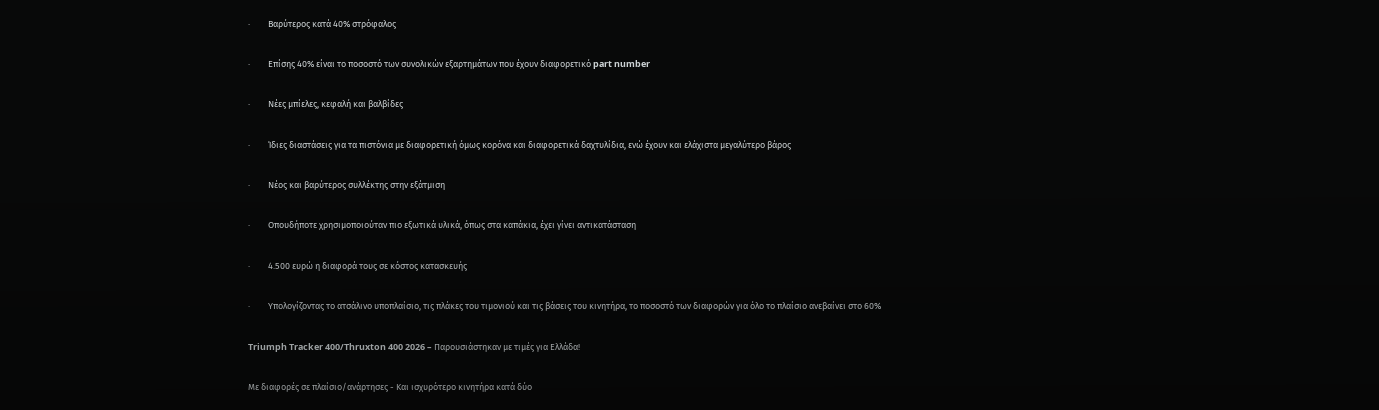·         Βαρύτερος κατά 40% στρόφαλος

·         Επίσης 40% είναι το ποσοστό των συνολικών εξαρτημάτων που έχουν διαφορετικό part number

·         Νέες μπίελες, κεφαλή και βαλβίδες

·         Ίδιες διαστάσεις για τα πιστόνια με διαφορετική όμως κορόνα και διαφορετικά δαχτυλίδια, ενώ έχουν και ελάχιστα μεγαλύτερο βάρος

·         Νέος και βαρύτερος συλλέκτης στην εξάτμιση

·         Οπουδήποτε χρησιμοποιούταν πιο εξωτικά υλικά, όπως στα καπάκια, έχει γίνει αντικατάσταση

·         4.500 ευρώ η διαφορά τους σε κόστος κατασκευής

·         Υπολογίζοντας το ατσάλινο υποπλαίσιο, τις πλάκες του τιμονιού και τις βάσεις του κινητήρα, το ποσοστό των διαφορών για όλο το πλαίσιο ανεβαίνει στο 60%

Triumph Tracker 400/Thruxton 400 2026 – Παρουσιάστηκαν με τιμές για Ελλάδα!

Με διαφορές σε πλαίσιο/ανάρτησες - Και ισχυρότερο κινητήρα κατά δύο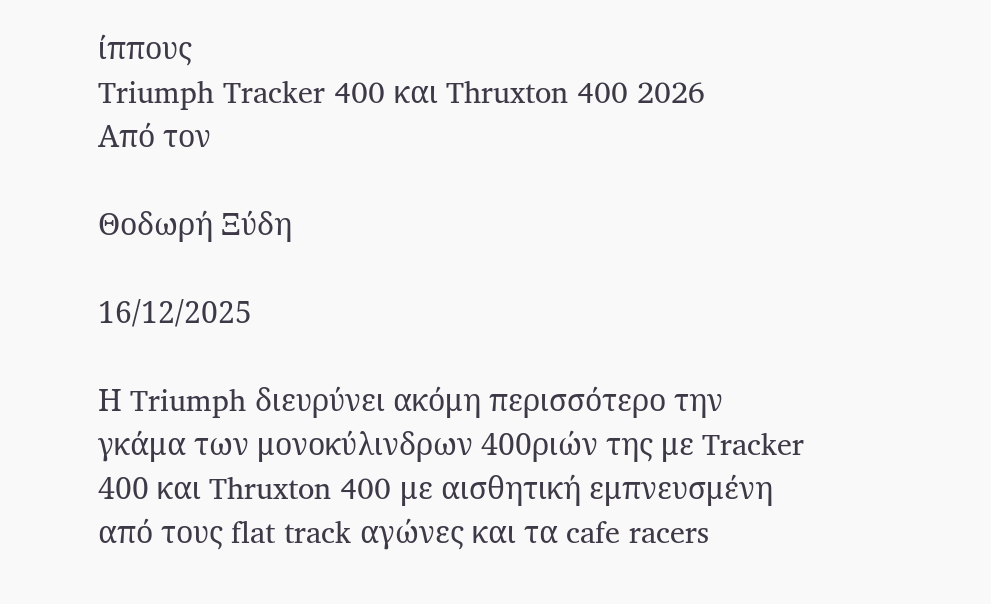ίππους
Triumph Tracker 400 και Thruxton 400 2026
Από τον

Θοδωρή Ξύδη

16/12/2025

Η Triumph διευρύνει ακόμη περισσότερο την γκάμα των μονοκύλινδρων 400ριών της με Tracker 400 και Thruxton 400 με αισθητική εμπνευσμένη από τους flat track αγώνες και τα cafe racers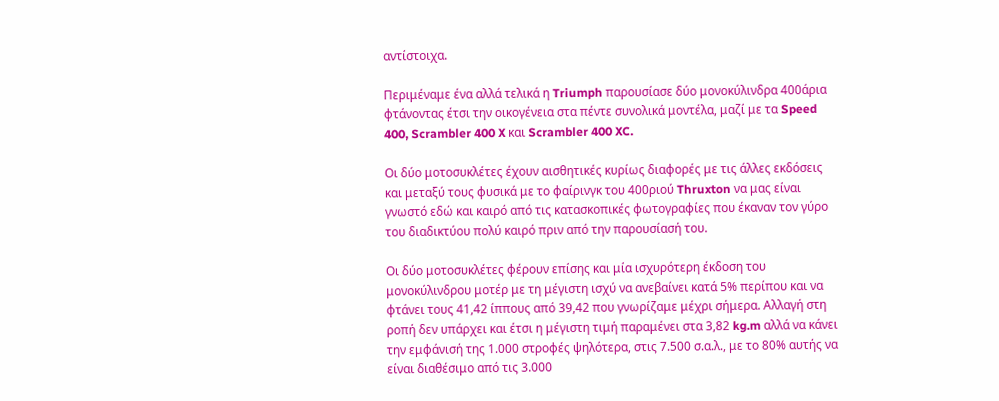αντίστοιχα.

Περιμέναμε ένα αλλά τελικά η Triumph παρουσίασε δύο μονοκύλινδρα 400άρια φτάνοντας έτσι την οικογένεια στα πέντε συνολικά μοντέλα, μαζί με τα Speed 400, Scrambler 400 X και Scrambler 400 XC.

Οι δύο μοτοσυκλέτες έχουν αισθητικές κυρίως διαφορές με τις άλλες εκδόσεις και μεταξύ τους φυσικά με το φαίρινγκ του 400ριού Thruxton να μας είναι γνωστό εδώ και καιρό από τις κατασκοπικές φωτογραφίες που έκαναν τον γύρο του διαδικτύου πολύ καιρό πριν από την παρουσίασή του.

Οι δύο μοτοσυκλέτες φέρουν επίσης και μία ισχυρότερη έκδοση του μονοκύλινδρου μοτέρ με τη μέγιστη ισχύ να ανεβαίνει κατά 5% περίπου και να φτάνει τους 41,42 ίππους από 39,42 που γνωρίζαμε μέχρι σήμερα. Αλλαγή στη ροπή δεν υπάρχει και έτσι η μέγιστη τιμή παραμένει στα 3,82 kg.m αλλά να κάνει την εμφάνισή της 1.000 στροφές ψηλότερα, στις 7.500 σ.α.λ., με το 80% αυτής να είναι διαθέσιμο από τις 3.000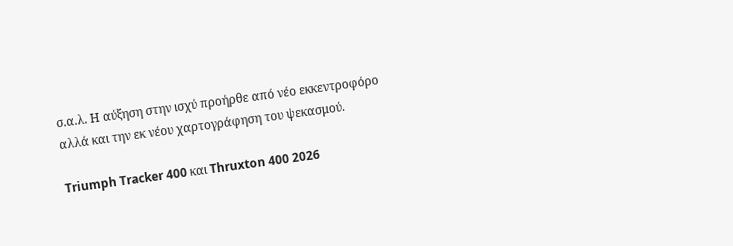σ.α.λ. Η αύξηση στην ισχύ προήρθε από νέο εκκεντροφόρο αλλά και την εκ νέου χαρτογράφηση του ψεκασμού.

Triumph Tracker 400 και Thruxton 400 2026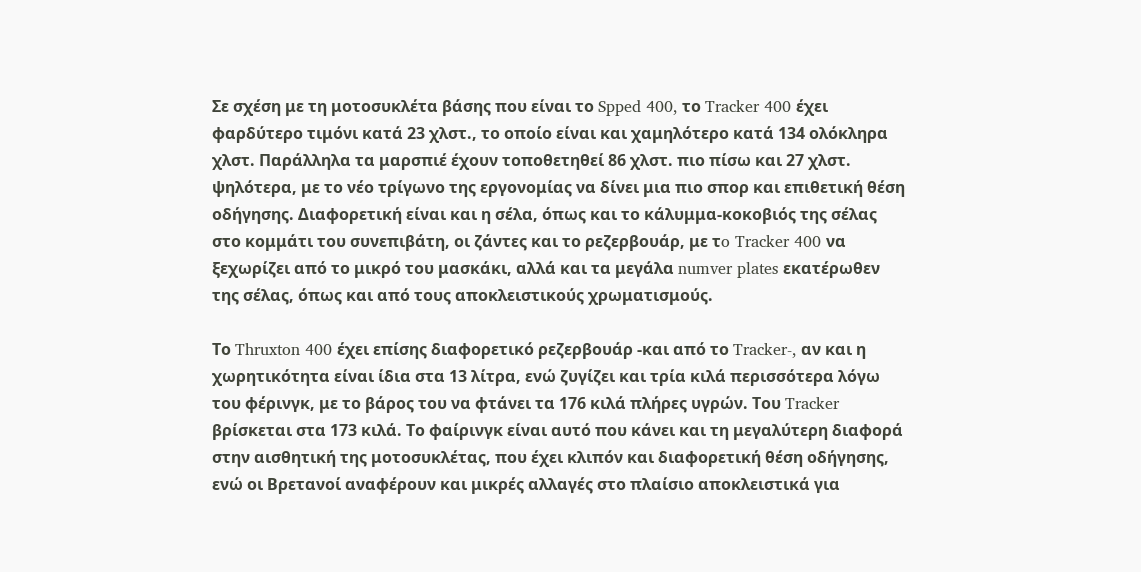Σε σχέση με τη μοτοσυκλέτα βάσης που είναι το Spped 400, το Tracker 400 έχει φαρδύτερο τιμόνι κατά 23 χλστ., το οποίο είναι και χαμηλότερο κατά 134 ολόκληρα χλστ. Παράλληλα τα μαρσπιέ έχουν τοποθετηθεί 86 χλστ. πιο πίσω και 27 χλστ. ψηλότερα, με το νέο τρίγωνο της εργονομίας να δίνει μια πιο σπορ και επιθετική θέση οδήγησης. Διαφορετική είναι και η σέλα, όπως και το κάλυμμα-κοκοβιός της σέλας στο κομμάτι του συνεπιβάτη, οι ζάντες και το ρεζερβουάρ, με τo Tracker 400 να ξεχωρίζει από το μικρό του μασκάκι, αλλά και τα μεγάλα numver plates εκατέρωθεν της σέλας, όπως και από τους αποκλειστικούς χρωματισμούς.

Το Thruxton 400 έχει επίσης διαφορετικό ρεζερβουάρ -και από το Tracker-, αν και η χωρητικότητα είναι ίδια στα 13 λίτρα, ενώ ζυγίζει και τρία κιλά περισσότερα λόγω του φέρινγκ, με το βάρος του να φτάνει τα 176 κιλά πλήρες υγρών. Του Tracker βρίσκεται στα 173 κιλά. Το φαίρινγκ είναι αυτό που κάνει και τη μεγαλύτερη διαφορά στην αισθητική της μοτοσυκλέτας, που έχει κλιπόν και διαφορετική θέση οδήγησης, ενώ οι Βρετανοί αναφέρουν και μικρές αλλαγές στο πλαίσιο αποκλειστικά για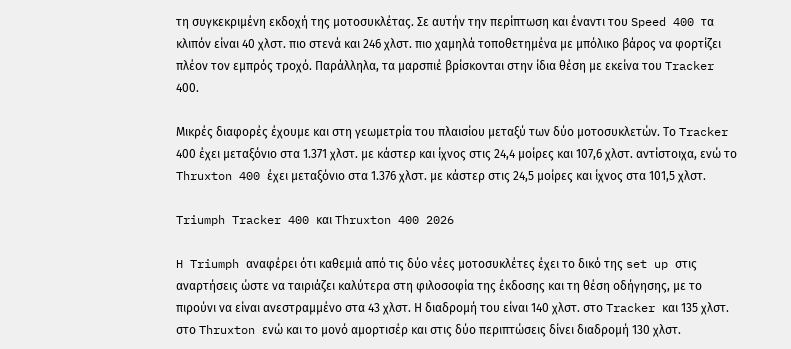τη συγκεκριμένη εκδοχή της μοτοσυκλέτας. Σε αυτήν την περίπτωση και έναντι του Speed 400 τα κλιπόν είναι 40 χλστ. πιο στενά και 246 χλστ. πιο χαμηλά τοποθετημένα με μπόλικο βάρος να φορτίζει πλέον τον εμπρός τροχό. Παράλληλα, τα μαρσπιέ βρίσκονται στην ίδια θέση με εκείνα του Tracker 400.

Μικρές διαφορές έχουμε και στη γεωμετρία του πλαισίου μεταξύ των δύο μοτοσυκλετών. Το Tracker 400 έχει μεταξόνιο στα 1.371 χλστ. με κάστερ και ίχνος στις 24,4 μοίρες και 107,6 χλστ. αντίστοιχα, ενώ το Thruxton 400 έχει μεταξόνιο στα 1.376 χλστ. με κάστερ στις 24,5 μοίρες και ίχνος στα 101,5 χλστ.

Triumph Tracker 400 και Thruxton 400 2026

H Triumph αναφέρει ότι καθεμιά από τις δύο νέες μοτοσυκλέτες έχει το δικό της set up στις αναρτήσεις ώστε να ταιριάζει καλύτερα στη φιλοσοφία της έκδοσης και τη θέση οδήγησης, με το πιρούνι να είναι ανεστραμμένο στα 43 χλστ. Η διαδρομή του είναι 140 χλστ. στο Tracker και 135 χλστ. στο Thruxton ενώ και το μονό αμορτισέρ και στις δύο περιπτώσεις δίνει διαδρομή 130 χλστ.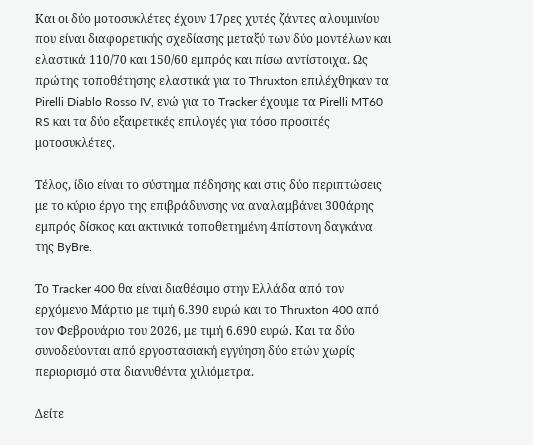Και οι δύο μοτοσυκλέτες έχουν 17ρες χυτές ζάντες αλουμινίου που είναι διαφορετικής σχεδίασης μεταξύ των δύο μοντέλων και ελαστικά 110/70 και 150/60 εμπρός και πίσω αντίστοιχα. Ως πρώτης τοποθέτησης ελαστικά για το Thruxton επιλέχθηκαν τα Pirelli Diablo Rosso IV, ενώ για το Tracker έχουμε τα Pirelli MT60 RS και τα δύο εξαιρετικές επιλογές για τόσο προσιτές μοτοσυκλέτες.

Τέλος, ίδιο είναι το σύστημα πέδησης και στις δύο περιπτώσεις με το κύριο έργο της επιβράδυνσης να αναλαμβάνει 300άρης εμπρός δίσκος και ακτινικά τοποθετημένη 4πίστονη δαγκάνα της ByBre.

Το Tracker 400 θα είναι διαθέσιμο στην Ελλάδα από τον ερχόμενο Μάρτιο με τιμή 6.390 ευρώ και το Thruxton 400 από τον Φεβρουάριο του 2026, με τιμή 6.690 ευρώ. Και τα δύο συνοδεύονται από εργοστασιακή εγγύηση δύο ετών χωρίς περιορισμό στα διανυθέντα χιλιόμετρα.

Δείτε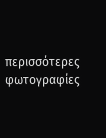περισσότερες φωτογραφίες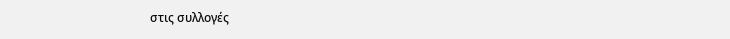στις συλλογές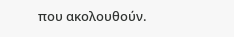που ακολουθούν.